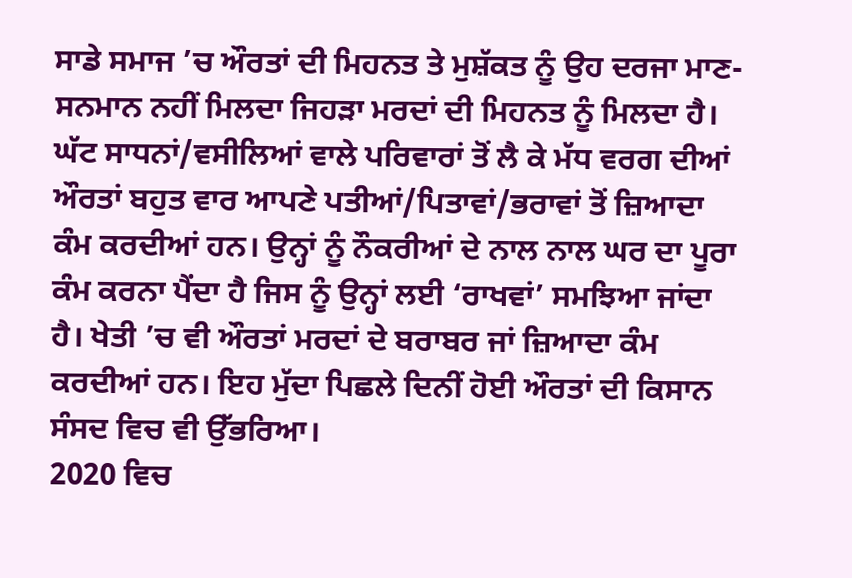ਸਾਡੇ ਸਮਾਜ ’ਚ ਔਰਤਾਂ ਦੀ ਮਿਹਨਤ ਤੇ ਮੁਸ਼ੱਕਤ ਨੂੰ ਉਹ ਦਰਜਾ ਮਾਣ-ਸਨਮਾਨ ਨਹੀਂ ਮਿਲਦਾ ਜਿਹੜਾ ਮਰਦਾਂ ਦੀ ਮਿਹਨਤ ਨੂੰ ਮਿਲਦਾ ਹੈ। ਘੱਟ ਸਾਧਨਾਂ/ਵਸੀਲਿਆਂ ਵਾਲੇ ਪਰਿਵਾਰਾਂ ਤੋਂ ਲੈ ਕੇ ਮੱਧ ਵਰਗ ਦੀਆਂ ਔਰਤਾਂ ਬਹੁਤ ਵਾਰ ਆਪਣੇ ਪਤੀਆਂ/ਪਿਤਾਵਾਂ/ਭਰਾਵਾਂ ਤੋਂ ਜ਼ਿਆਦਾ ਕੰਮ ਕਰਦੀਆਂ ਹਨ। ਉਨ੍ਹਾਂ ਨੂੰ ਨੌਕਰੀਆਂ ਦੇ ਨਾਲ ਨਾਲ ਘਰ ਦਾ ਪੂਰਾ ਕੰਮ ਕਰਨਾ ਪੈਂਦਾ ਹੈ ਜਿਸ ਨੂੰ ਉਨ੍ਹਾਂ ਲਈ ‘ਰਾਖਵਾਂ’ ਸਮਝਿਆ ਜਾਂਦਾ ਹੈ। ਖੇਤੀ ’ਚ ਵੀ ਔਰਤਾਂ ਮਰਦਾਂ ਦੇ ਬਰਾਬਰ ਜਾਂ ਜ਼ਿਆਦਾ ਕੰਮ ਕਰਦੀਆਂ ਹਨ। ਇਹ ਮੁੱਦਾ ਪਿਛਲੇ ਦਿਨੀਂ ਹੋਈ ਔਰਤਾਂ ਦੀ ਕਿਸਾਨ ਸੰਸਦ ਵਿਚ ਵੀ ਉੱਭਰਿਆ।
2020 ਵਿਚ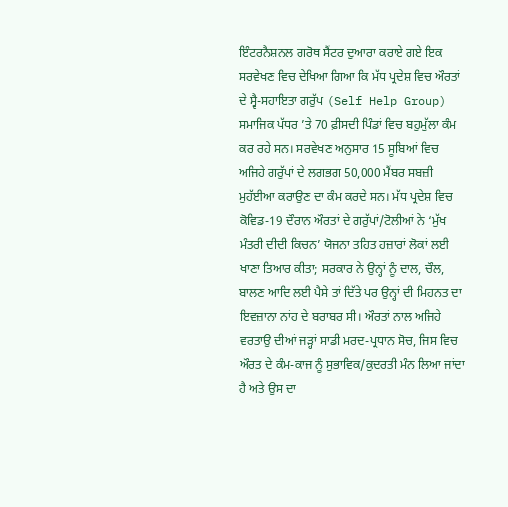ਇੰਟਰਨੈਸ਼ਨਲ ਗਰੋਥ ਸੈਂਟਰ ਦੁਆਰਾ ਕਰਾਏ ਗਏ ਇਕ ਸਰਵੇਖਣ ਵਿਚ ਦੇਖਿਆ ਗਿਆ ਕਿ ਮੱਧ ਪ੍ਰਦੇਸ਼ ਵਿਚ ਔਰਤਾਂ ਦੇ ਸ੍ਵੈ-ਸਹਾਇਤਾ ਗਰੁੱਪ (Self Help Group) ਸਮਾਜਿਕ ਪੱਧਰ ’ਤੇ 70 ਫ਼ੀਸਦੀ ਪਿੰਡਾਂ ਵਿਚ ਬਹੁਮੁੱਲਾ ਕੰਮ ਕਰ ਰਹੇ ਸਨ। ਸਰਵੇਖਣ ਅਨੁਸਾਰ 15 ਸੂਬਿਆਂ ਵਿਚ ਅਜਿਹੇ ਗਰੁੱਪਾਂ ਦੇ ਲਗਭਗ 50,000 ਮੈਂਬਰ ਸਬਜ਼ੀ ਮੁਹੱਈਆ ਕਰਾਉਣ ਦਾ ਕੰਮ ਕਰਦੇ ਸਨ। ਮੱਧ ਪ੍ਰਦੇਸ਼ ਵਿਚ ਕੋਵਿਡ-19 ਦੌਰਾਨ ਔਰਤਾਂ ਦੇ ਗਰੁੱਪਾਂ/ਟੋਲੀਆਂ ਨੇ ‘ਮੁੱਖ ਮੰਤਰੀ ਦੀਦੀ ਕਿਚਨ’ ਯੋਜਨਾ ਤਹਿਤ ਹਜ਼ਾਰਾਂ ਲੋਕਾਂ ਲਈ ਖਾਣਾ ਤਿਆਰ ਕੀਤਾ; ਸਰਕਾਰ ਨੇ ਉਨ੍ਹਾਂ ਨੂੰ ਦਾਲ, ਚੌਲ, ਬਾਲਣ ਆਦਿ ਲਈ ਪੈਸੇ ਤਾਂ ਦਿੱਤੇ ਪਰ ਉਨ੍ਹਾਂ ਦੀ ਮਿਹਨਤ ਦਾ ਇਵਜ਼ਾਨਾ ਨਾਂਹ ਦੇ ਬਰਾਬਰ ਸੀ। ਔਰਤਾਂ ਨਾਲ ਅਜਿਹੇ ਵਰਤਾਉ ਦੀਆਂ ਜੜ੍ਹਾਂ ਸਾਡੀ ਮਰਦ-ਪ੍ਰਧਾਨ ਸੋਚ, ਜਿਸ ਵਿਚ ਔਰਤ ਦੇ ਕੰਮ-ਕਾਜ ਨੂੰ ਸੁਭਾਵਿਕ/ਕੁਦਰਤੀ ਮੰਨ ਲਿਆ ਜਾਂਦਾ ਹੈ ਅਤੇ ਉਸ ਦਾ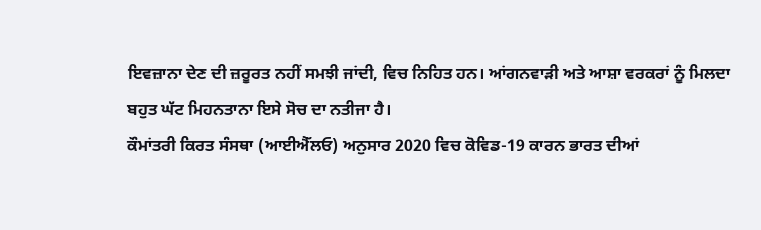ਇਵਜ਼ਾਨਾ ਦੇਣ ਦੀ ਜ਼ਰੂਰਤ ਨਹੀਂ ਸਮਝੀ ਜਾਂਦੀ, ਵਿਚ ਨਿਹਿਤ ਹਨ। ਆਂਗਨਵਾੜੀ ਅਤੇ ਆਸ਼ਾ ਵਰਕਰਾਂ ਨੂੰ ਮਿਲਦਾ ਬਹੁਤ ਘੱਟ ਮਿਹਨਤਾਨਾ ਇਸੇ ਸੋਚ ਦਾ ਨਤੀਜਾ ਹੈ।
ਕੌਮਾਂਤਰੀ ਕਿਰਤ ਸੰਸਥਾ (ਆਈਐੱਲਓ) ਅਨੁਸਾਰ 2020 ਵਿਚ ਕੋਵਿਡ-19 ਕਾਰਨ ਭਾਰਤ ਦੀਆਂ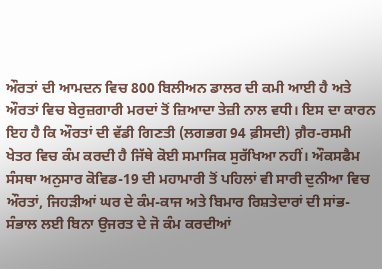ਔਰਤਾਂ ਦੀ ਆਮਦਨ ਵਿਚ 800 ਬਿਲੀਅਨ ਡਾਲਰ ਦੀ ਕਮੀ ਆਈ ਹੈ ਅਤੇ ਔਰਤਾਂ ਵਿਚ ਬੇਰੁਜ਼ਗਾਰੀ ਮਰਦਾਂ ਤੋਂ ਜ਼ਿਆਦਾ ਤੇਜ਼ੀ ਨਾਲ ਵਧੀ। ਇਸ ਦਾ ਕਾਰਨ ਇਹ ਹੈ ਕਿ ਔਰਤਾਂ ਦੀ ਵੱਡੀ ਗਿਣਤੀ (ਲਗਭਗ 94 ਫ਼ੀਸਦੀ) ਗ਼ੈਰ-ਰਸਮੀ ਖੇਤਰ ਵਿਚ ਕੰਮ ਕਰਦੀ ਹੈ ਜਿੱਥੇ ਕੋਈ ਸਮਾਜਿਕ ਸੁਰੱਖਿਆ ਨਹੀਂ। ਔਕਸਫੈਮ ਸੰਸਥਾ ਅਨੁਸਾਰ ਕੋਵਿਡ-19 ਦੀ ਮਹਾਮਾਰੀ ਤੋਂ ਪਹਿਲਾਂ ਵੀ ਸਾਰੀ ਦੁਨੀਆ ਵਿਚ ਔਰਤਾਂ, ਜਿਹੜੀਆਂ ਘਰ ਦੇ ਕੰਮ-ਕਾਜ ਅਤੇ ਬਿਮਾਰ ਰਿਸ਼ਤੇਦਾਰਾਂ ਦੀ ਸਾਂਭ-ਸੰਭਾਲ ਲਈ ਬਿਨਾ ਉਜਰਤ ਦੇ ਜੋ ਕੰਮ ਕਰਦੀਆਂ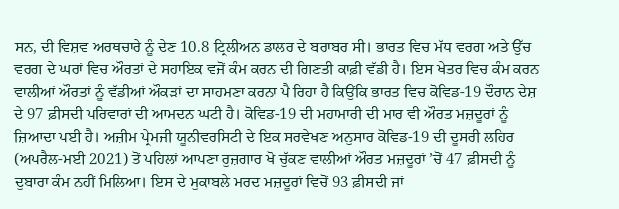ਸਨ, ਦੀ ਵਿਸ਼ਵ ਅਰਥਚਾਰੇ ਨੂੰ ਦੇਣ 10.8 ਟ੍ਰਿਲੀਅਨ ਡਾਲਰ ਦੇ ਬਰਾਬਰ ਸੀ। ਭਾਰਤ ਵਿਚ ਮੱਧ ਵਰਗ ਅਤੇ ਉੱਚ ਵਰਗ ਦੇ ਘਰਾਂ ਵਿਚ ਔਰਤਾਂ ਦੇ ਸਹਾਇਕ ਵਜੋਂ ਕੰਮ ਕਰਨ ਦੀ ਗਿਣਤੀ ਕਾਫ਼ੀ ਵੱਡੀ ਹੈ। ਇਸ ਖੇਤਰ ਵਿਚ ਕੰਮ ਕਰਨ ਵਾਲੀਆਂ ਔਰਤਾਂ ਨੂੰ ਵੱਡੀਆਂ ਔਕੜਾਂ ਦਾ ਸਾਹਮਣਾ ਕਰਨਾ ਪੈ ਰਿਹਾ ਹੈ ਕਿਉਂਕਿ ਭਾਰਤ ਵਿਚ ਕੋਵਿਡ-19 ਦੌਰਾਨ ਦੇਸ਼ ਦੇ 97 ਫ਼ੀਸਦੀ ਪਰਿਵਾਰਾਂ ਦੀ ਆਮਦਨ ਘਟੀ ਹੈ। ਕੋਵਿਡ-19 ਦੀ ਮਹਾਮਾਰੀ ਦੀ ਮਾਰ ਵੀ ਔਰਤ ਮਜ਼ਦੂਰਾਂ ਨੂੰ ਜ਼ਿਆਦਾ ਪਈ ਹੈ। ਅਜ਼ੀਮ ਪ੍ਰੇਮਜੀ ਯੂਨੀਵਰਸਿਟੀ ਦੇ ਇਕ ਸਰਵੇਖਣ ਅਨੁਸਾਰ ਕੋਵਿਡ-19 ਦੀ ਦੂਸਰੀ ਲਹਿਰ (ਅਪਰੈਲ-ਮਈ 2021) ਤੋਂ ਪਹਿਲਾਂ ਆਪਣਾ ਰੁਜ਼ਗਾਰ ਖੋ ਚੁੱਕਣ ਵਾਲੀਆਂ ਔਰਤ ਮਜ਼ਦੂਰਾਂ ’ਚੋਂ 47 ਫ਼ੀਸਦੀ ਨੂੰ ਦੁਬਾਰਾ ਕੰਮ ਨਹੀਂ ਮਿਲਿਆ। ਇਸ ਦੇ ਮੁਕਾਬਲੇ ਮਰਦ ਮਜ਼ਦੂਰਾਂ ਵਿਚੋਂ 93 ਫ਼ੀਸਦੀ ਜਾਂ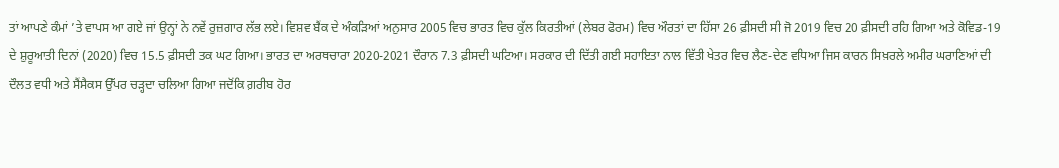ਤਾਂ ਆਪਣੇ ਕੰਮਾਂ ’ਤੇ ਵਾਪਸ ਆ ਗਏ ਜਾਂ ਉਨ੍ਹਾਂ ਨੇ ਨਵੇਂ ਰੁਜ਼ਗਾਰ ਲੱਭ ਲਏ। ਵਿਸ਼ਵ ਬੈਂਕ ਦੇ ਅੰਕੜਿਆਂ ਅਨੁਸਾਰ 2005 ਵਿਚ ਭਾਰਤ ਵਿਚ ਕੁੱਲ ਕਿਰਤੀਆਂ (ਲੇਬਰ ਫੋਰਮ) ਵਿਚ ਔਰਤਾਂ ਦਾ ਹਿੱਸਾ 26 ਫ਼ੀਸਦੀ ਸੀ ਜੋ 2019 ਵਿਚ 20 ਫ਼ੀਸਦੀ ਰਹਿ ਗਿਆ ਅਤੇ ਕੋਵਿਡ-19 ਦੇ ਸ਼ੁਰੂਆਤੀ ਦਿਨਾਂ (2020) ਵਿਚ 15.5 ਫ਼ੀਸਦੀ ਤਕ ਘਟ ਗਿਆ। ਭਾਰਤ ਦਾ ਅਰਥਚਾਰਾ 2020-2021 ਦੌਰਾਨ 7.3 ਫ਼ੀਸਦੀ ਘਟਿਆ। ਸਰਕਾਰ ਦੀ ਦਿੱਤੀ ਗਈ ਸਹਾਇਤਾ ਨਾਲ ਵਿੱਤੀ ਖੇਤਰ ਵਿਚ ਲੈਣ-ਦੇਣ ਵਧਿਆ ਜਿਸ ਕਾਰਨ ਸਿਖ਼ਰਲੇ ਅਮੀਰ ਘਰਾਣਿਆਂ ਦੀ ਦੌਲਤ ਵਧੀ ਅਤੇ ਸੈਂਸੈਕਸ ਉੱਪਰ ਚੜ੍ਹਦਾ ਚਲਿਆ ਗਿਆ ਜਦੋਂਕਿ ਗ਼ਰੀਬ ਹੋਰ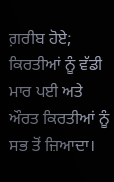ਗ਼ਰੀਬ ਹੋਏ; ਕਿਰਤੀਆਂ ਨੂੰ ਵੱਡੀ ਮਾਰ ਪਈ ਅਤੇ ਔਰਤ ਕਿਰਤੀਆਂ ਨੂੰ ਸਭ ਤੋਂ ਜ਼ਿਆਦਾ।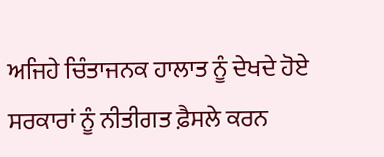ਅਜਿਹੇ ਚਿੰਤਾਜਨਕ ਹਾਲਾਤ ਨੂੰ ਦੇਖਦੇ ਹੋਏ ਸਰਕਾਰਾਂ ਨੂੰ ਨੀਤੀਗਤ ਫ਼ੈਸਲੇ ਕਰਨ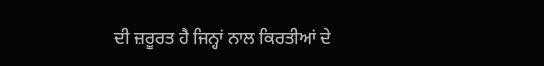ਦੀ ਜ਼ਰੂਰਤ ਹੈ ਜਿਨ੍ਹਾਂ ਨਾਲ ਕਿਰਤੀਆਂ ਦੇ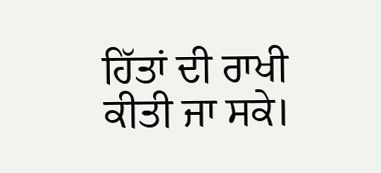ਹਿੱਤਾਂ ਦੀ ਰਾਖੀ ਕੀਤੀ ਜਾ ਸਕੇ।